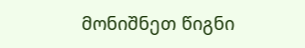მონიშნეთ წიგნი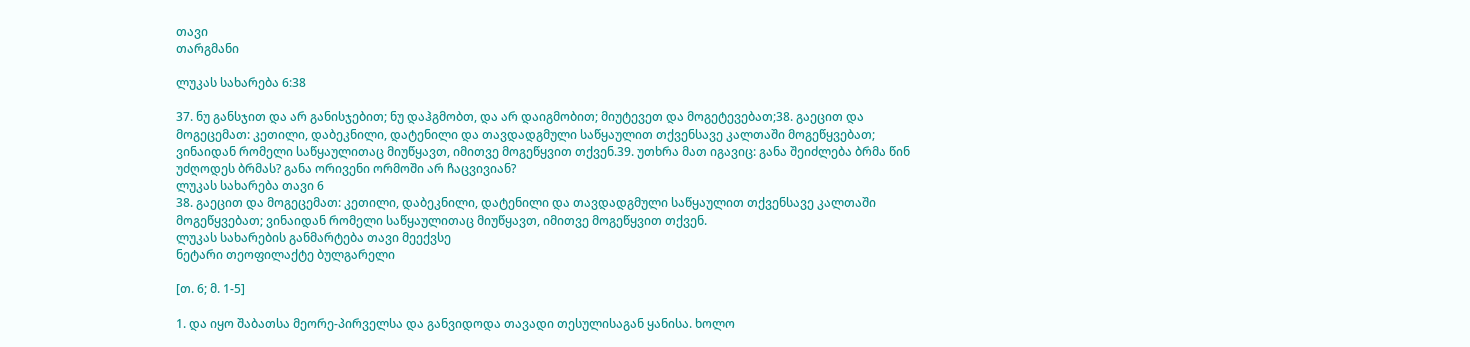თავი
თარგმანი

ლუკას სახარება 6:38

37. ნუ განსჯით და არ განისჯებით; ნუ დაჰგმობთ, და არ დაიგმობით; მიუტევეთ და მოგეტევებათ;38. გაეცით და მოგეცემათ: კეთილი, დაბეკნილი, დატენილი და თავდადგმული საწყაულით თქვენსავე კალთაში მოგეწყვებათ; ვინაიდან რომელი საწყაულითაც მიუწყავთ, იმითვე მოგეწყვით თქვენ.39. უთხრა მათ იგავიც: განა შეიძლება ბრმა წინ უძღოდეს ბრმას? განა ორივენი ორმოში არ ჩაცვივიან?
ლუკას სახარება თავი 6
38. გაეცით და მოგეცემათ: კეთილი, დაბეკნილი, დატენილი და თავდადგმული საწყაულით თქვენსავე კალთაში მოგეწყვებათ; ვინაიდან რომელი საწყაულითაც მიუწყავთ, იმითვე მოგეწყვით თქვენ.
ლუკას სახარების განმარტება თავი მეექვსე
ნეტარი თეოფილაქტე ბულგარელი

[თ. 6; მ. 1-5]

1. და იყო შაბათსა მეორე-პირველსა და განვიდოდა თავადი თესულისაგან ყანისა. ხოლო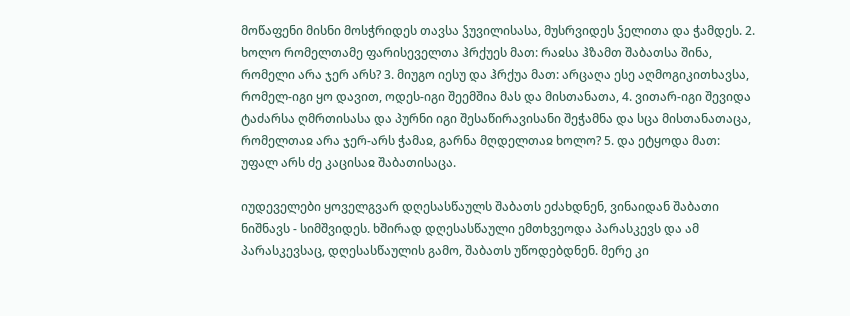მოწაფენი მისნი მოსჭრიდეს თავსა ჴუვილისასა, მუსრვიდეს ჴელითა და ჭამდეს. 2. ხოლო რომელთამე ფარისეველთა ჰრქუეს მათ: რაჲსა ჰზამთ შაბათსა შინა, რომელი არა ჯერ არს? 3. მიუგო იესუ და ჰრქუა მათ: არცაღა ესე აღმოგიკითხავსა, რომელ-იგი ყო დავით, ოდეს-იგი შეემშია მას და მისთანათა, 4. ვითარ-იგი შევიდა ტაძარსა ღმრთისასა და პურნი იგი შესაწირავისანი შეჭამნა და სცა მისთანათაცა, რომელთაჲ არა ჯერ-არს ჭამაჲ, გარნა მღდელთაჲ ხოლო? 5. და ეტყოდა მათ: უფალ არს ძე კაცისაჲ შაბათისაცა.

იუდეველები ყოველგვარ დღესასწაულს შაბათს ეძახდნენ, ვინაიდან შაბათი ნიშნავს - სიმშვიდეს. ხშირად დღესასწაული ემთხვეოდა პარასკევს და ამ პარასკევსაც, დღესასწაულის გამო, შაბათს უწოდებდნენ. მერე კი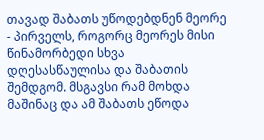თავად შაბათს უწოდებდნენ მეორე - პირველს, როგორც მეორეს მისი წინამორბედი სხვა დღესასწაულისა და შაბათის შემდგომ. მსგავსი რამ მოხდა მაშინაც და ამ შაბათს ეწოდა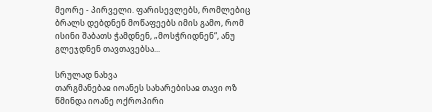მეორე - პირველი. ფარისევლებს, რომლებიც ბრალს დებდნენ მოწაფეებს იმის გამო, რომ ისინი შაბათს ჭამდნენ, „მოსჭრიდნენ“, ანუ გლეჯდნენ თავთავებსა...

სრულად ნახვა
თარგმანებაჲ იოანეს სახარებისაჲ თავი ოზ
წმინდა იოანე ოქროპირი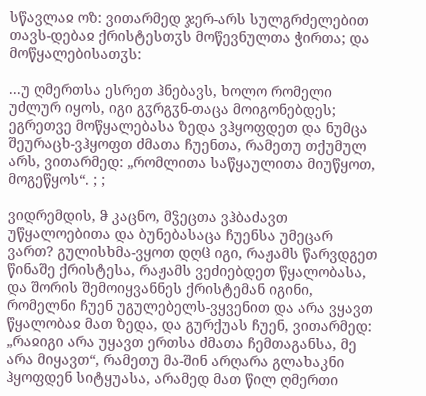სწავლაჲ ოზ: ვითარმედ ჯერ-არს სულგრძელებით თავს-დებაჲ ქრისტესთჳს მოწევნულთა ჭირთა; და მოწყალებისათჳს:

...უ ღმერთსა ესრეთ ჰნებავს, ხოლო რომელი უძლურ იყოს, იგი გჳრგჳნ-თაცა მოიგონებდეს; ეგრეთვე მოწყალებასა ზედა ვჰყოფდეთ და ნუმცა შეურაცხ-ვჰყოფთ ძმათა ჩუენთა, რამეთუ თქუმულ არს, ვითარმედ: „რომლითა საწყაულითა მიუწყოთ, მოგეწყოს“. ; ;

ვიდრემდის, ჵ კაცნო, მჴეცთა ვჰბაძავთ უწყალოებითა და ბუნებასაცა ჩუენსა უმეცარ ვართ? გულისხმა-ვყოთ დღჱ იგი, რაჟამს წარვდგეთ წინაშე ქრისტესა, რაჟამს ვეძიებდეთ წყალობასა, და შორის შემოიყვანნეს ქრისტემან იგინი, რომელნი ჩუენ უგულებელს-ვყვენით და არა ვყავთ წყალობაჲ მათ ზედა, და გურქუას ჩუენ, ვითარმედ: „რაჲიგი არა უყავთ ერთსა ძმათა ჩემთაგანსა, მე არა მიყავთ“, რამეთუ მა-შინ არღარა გლახაკნი ჰყოფდენ სიტყუასა, არამედ მათ წილ ღმერთი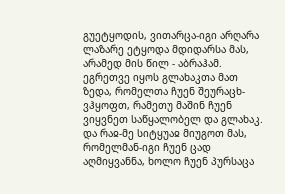გუეტყოდის, ვითარცა-იგი არღარა ლაზარე ეტყოდა მდიდარსა მას, არამედ მის წილ - აბრაჰამ. ეგრეთვე იყოს გლახაკთა მათ ზედა, რომელთა ჩუენ შეურაცხ-ვჰყოფთ, რამეთუ მაშინ ჩუენ ვიყვნეთ საწყალობელ და გლახაკ. და რაჲ-მე სიტყუაჲ მიუგოთ მას, რომელმან-იგი ჩუენ ცად აღმიყვანნა, ხოლო ჩუენ პურსაცა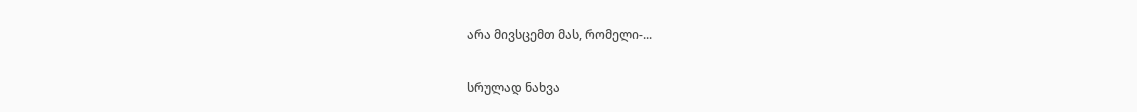არა მივსცემთ მას, რომელი-...

სრულად ნახვა